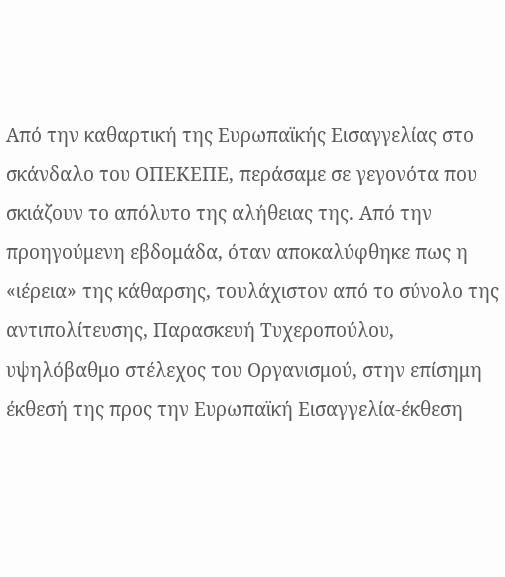Από την καθαρτική της Ευρωπαϊκής Εισαγγελίας στο σκάνδαλο του ΟΠΕΚΕΠΕ, περάσαμε σε γεγονότα που σκιάζουν το απόλυτο της αλήθειας της. Από την προηγούμενη εβδομάδα, όταν αποκαλύφθηκε πως η «ιέρεια» της κάθαρσης, τουλάχιστον από το σύνολο της αντιπολίτευσης, Παρασκευή Τυχεροπούλου, υψηλόβαθμο στέλεχος του Οργανισμού, στην επίσημη έκθεσή της προς την Ευρωπαϊκή Εισαγγελία-έκθεση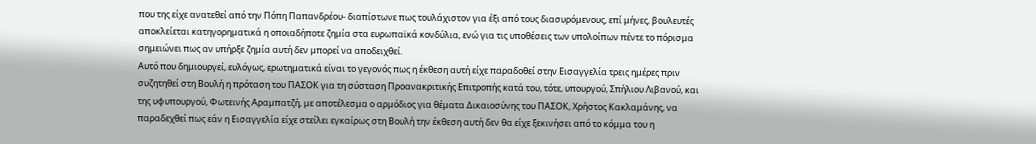που της είχε ανατεθεί από την Πόπη Παπανδρέου- διαπίστωνε πως τουλάχιστον για έξι από τους διασυρόμενους, επί μήνες, βουλευτές αποκλείεται κατηγορηματικά η οποιαδήποτε ζημία στα ευρωπαϊκά κονδύλια, ενώ για τις υποθέσεις των υπολοίπων πέντε το πόρισμα σημειώνει πως αν υπήρξε ζημία αυτή δεν μπορεί να αποδειχθεί.
Αυτό που δημιουργεί, ευλόγως, ερωτηματικά είναι το γεγονός πως η έκθεση αυτή είχε παραδοθεί στην Εισαγγελία τρεις ημέρες πριν συζητηθεί στη Βουλή η πρόταση του ΠΑΣΟΚ για τη σύσταση Προανακριτικής Επιτροπής κατά του, τότε, υπουργού, Σπήλιου Λιβανού, και της υφυπουργού, Φωτεινής Αραμπατζή, με αποτέλεσμα ο αρμόδιος για θέματα Δικαιοσύνης του ΠΑΣΟΚ, Χρήστος Κακλαμάνης, να παραδεχθεί πως εάν η Εισαγγελία είχε στείλει εγκαίρως στη Βουλή την έκθεση αυτή δεν θα είχε ξεκινήσει από το κόμμα του η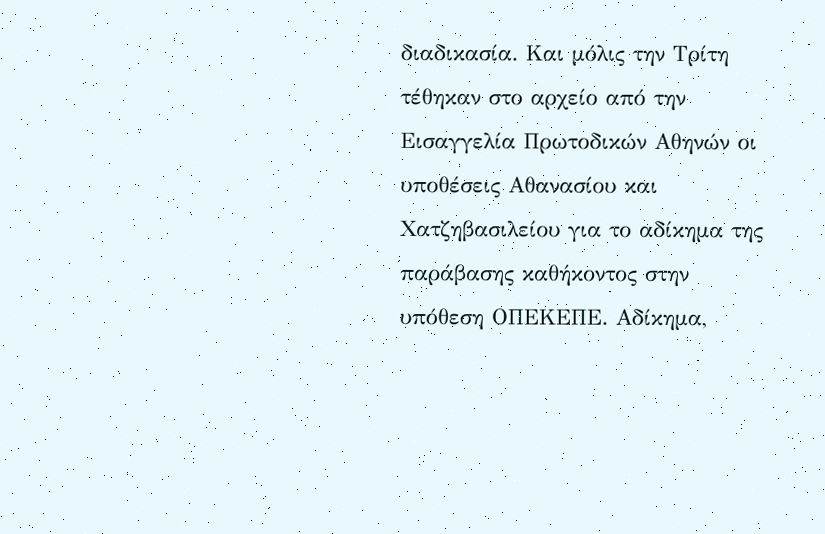διαδικασία. Και μόλις την Τρίτη τέθηκαν στο αρχείο από την Εισαγγελία Πρωτοδικών Αθηνών οι υποθέσεις Αθανασίου και Χατζηβασιλείου για το αδίκημα της παράβασης καθήκοντος στην υπόθεση ΟΠΕΚΕΠΕ. Αδίκημα,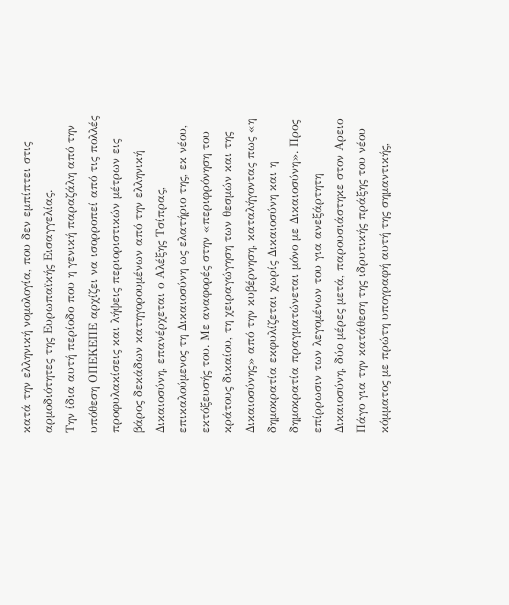κατά την ελληνική νομολογία, που δεν εμπίπτει στις αρμοδιότητες της Ευρωπαϊκής Εισαγγελίας.
Την ίδια αυτή περίοδο που η γενική παραζάλη από την υπόθεση ΟΠΕΚΕΠΕ αρχίζει να ισορροπεί από τις πολλές προφυλακίσεις και λήψεις περιοριστικών μέτρων εις βάρος δεκάδων κατηγορουμένων από την ελληνική Δικαιοσύνη, επανέρχεται ο Αλέξης Τσίπρας, επικαλούμενος τη Δικαιοσύνη ως ελατήριο της, εκ νέου, εκτόξευσής του. Με αναφορές στην «περιφρόνηση του κράτους δικαίου, τη χειραγώγηση των θεσμών και της Δικαιοσύνης» από την κυβέρνηση, καταλήγοντας πως «η δημοκρατία εκφυλίζεται χωρίς Δικαιοσύνη και η δημοκρατία πραγματώνεται μόνο με Δικαιοσύνη». Προς επίρρωσιν των λεγομένων του για ανεξάρτητη Δικαιοσύνη, δύο μέρες μετά, παρουσιάστηκε στον Αρειο Πάγο για την κατάθεση της ιδρυτικής πράξης του νέου κόμματος με πρώτη υπογραφή αυτή της σημαντικής,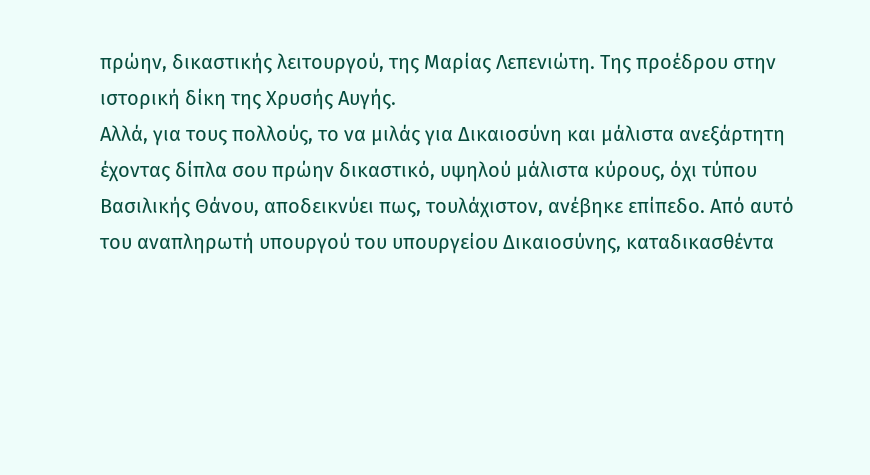πρώην, δικαστικής λειτουργού, της Μαρίας Λεπενιώτη. Της προέδρου στην ιστορική δίκη της Χρυσής Αυγής.
Αλλά, για τους πολλούς, το να μιλάς για Δικαιοσύνη και μάλιστα ανεξάρτητη έχοντας δίπλα σου πρώην δικαστικό, υψηλού μάλιστα κύρους, όχι τύπου Βασιλικής Θάνου, αποδεικνύει πως, τουλάχιστον, ανέβηκε επίπεδο. Από αυτό του αναπληρωτή υπουργού του υπουργείου Δικαιοσύνης, καταδικασθέντα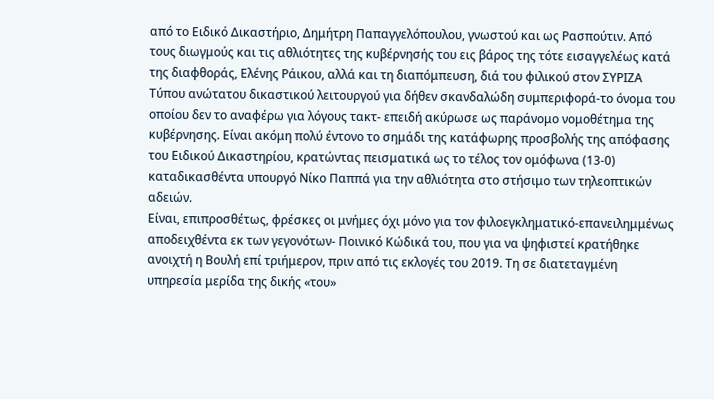από το Ειδικό Δικαστήριο, Δημήτρη Παπαγγελόπουλου, γνωστού και ως Ρασπούτιν. Από τους διωγμούς και τις αθλιότητες της κυβέρνησής του εις βάρος της τότε εισαγγελέως κατά της διαφθοράς, Ελένης Ράικου, αλλά και τη διαπόμπευση, διά του φιλικού στον ΣΥΡΙΖΑ Τύπου ανώτατου δικαστικού λειτουργού για δήθεν σκανδαλώδη συμπεριφορά-το όνομα του οποίου δεν το αναφέρω για λόγους τακτ- επειδή ακύρωσε ως παράνομο νομοθέτημα της κυβέρνησης. Είναι ακόμη πολύ έντονο το σημάδι της κατάφωρης προσβολής της απόφασης του Ειδικού Δικαστηρίου, κρατώντας πεισματικά ως το τέλος τον ομόφωνα (13-0) καταδικασθέντα υπουργό Νίκο Παππά για την αθλιότητα στο στήσιμο των τηλεοπτικών αδειών.
Είναι, επιπροσθέτως, φρέσκες οι μνήμες όχι μόνο για τον φιλοεγκληματικό-επανειλημμένως αποδειχθέντα εκ των γεγονότων- Ποινικό Κώδικά του, που για να ψηφιστεί κρατήθηκε ανοιχτή η Βουλή επί τριήμερον, πριν από τις εκλογές του 2019. Τη σε διατεταγμένη υπηρεσία μερίδα της δικής «του»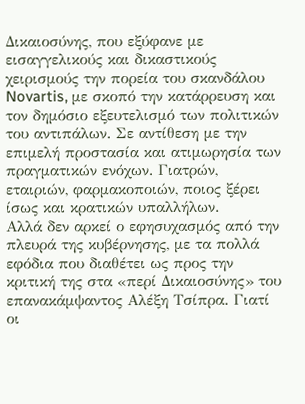Δικαιοσύνης, που εξύφανε με εισαγγελικούς και δικαστικούς χειρισμούς την πορεία του σκανδάλου Novartis, με σκοπό την κατάρρευση και τον δημόσιο εξευτελισμό των πολιτικών του αντιπάλων. Σε αντίθεση με την επιμελή προστασία και ατιμωρησία των πραγματικών ενόχων. Γιατρών, εταιριών, φαρμακοποιών, ποιος ξέρει ίσως και κρατικών υπαλλήλων.
Αλλά δεν αρκεί ο εφησυχασμός από την πλευρά της κυβέρνησης, με τα πολλά εφόδια που διαθέτει ως προς την κριτική της στα «περί Δικαιοσύνης» του επανακάμψαντος Αλέξη Τσίπρα. Γιατί οι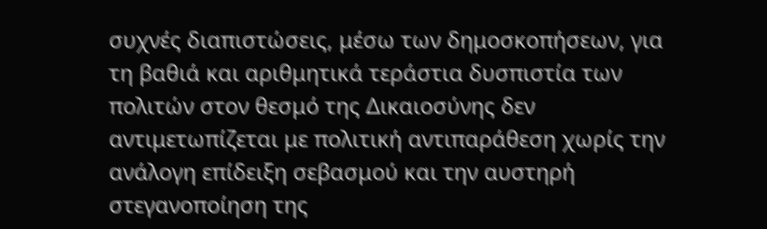συχνές διαπιστώσεις, μέσω των δημοσκοπήσεων, για τη βαθιά και αριθμητικά τεράστια δυσπιστία των πολιτών στον θεσμό της Δικαιοσύνης δεν αντιμετωπίζεται με πολιτική αντιπαράθεση χωρίς την ανάλογη επίδειξη σεβασμού και την αυστηρή στεγανοποίηση της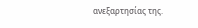ανεξαρτησίας της.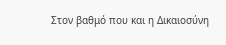Στον βαθμό που και η Δικαιοσύνη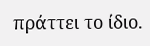πράττει το ίδιο.